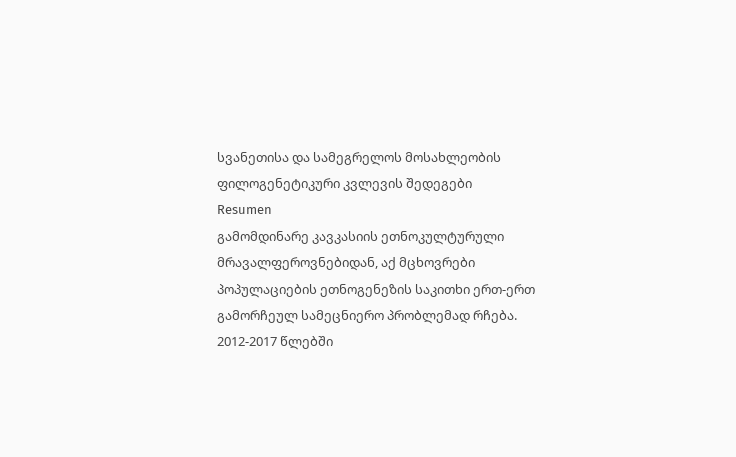სვანეთისა და სამეგრელოს მოსახლეობის ფილოგენეტიკური კვლევის შედეგები
Resumen
გამომდინარე კავკასიის ეთნოკულტურული მრავალფეროვნებიდან, აქ მცხოვრები პოპულაციების ეთნოგენეზის საკითხი ერთ-ერთ გამორჩეულ სამეცნიერო პრობლემად რჩება. 2012-2017 წლებში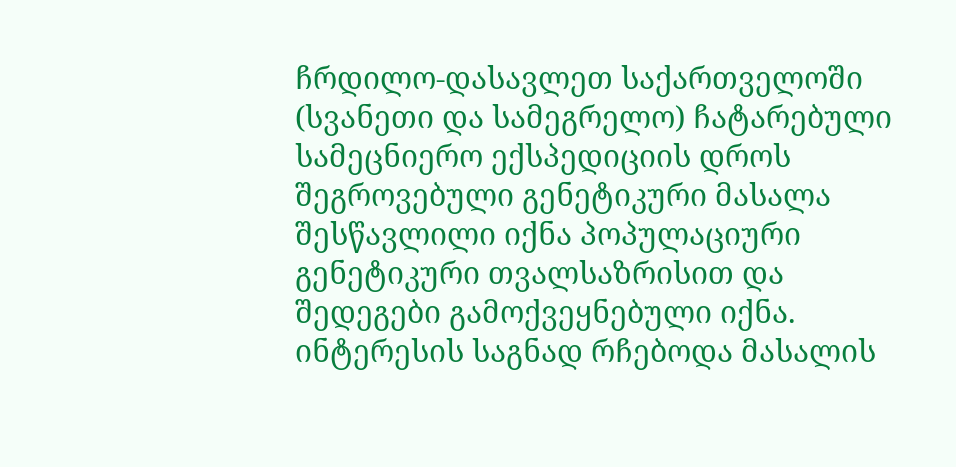ჩრდილო-დასავლეთ საქართველოში (სვანეთი და სამეგრელო) ჩატარებული სამეცნიერო ექსპედიციის დროს შეგროვებული გენეტიკური მასალა შესწავლილი იქნა პოპულაციური გენეტიკური თვალსაზრისით და შედეგები გამოქვეყნებული იქნა. ინტერესის საგნად რჩებოდა მასალის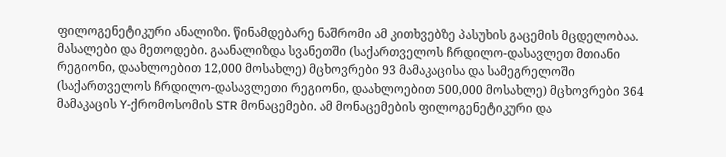ფილოგენეტიკური ანალიზი. წინამდებარე ნაშრომი ამ კითხვებზე პასუხის გაცემის მცდელობაა.
მასალები და მეთოდები. გაანალიზდა სვანეთში (საქართველოს ჩრდილო-დასავლეთ მთიანი რეგიონი, დაახლოებით 12,000 მოსახლე) მცხოვრები 93 მამაკაცისა და სამეგრელოში (საქართველოს ჩრდილო-დასავლეთი რეგიონი, დაახლოებით 500,000 მოსახლე) მცხოვრები 364 მამაკაცის Y-ქრომოსომის STR მონაცემები. ამ მონაცემების ფილოგენეტიკური და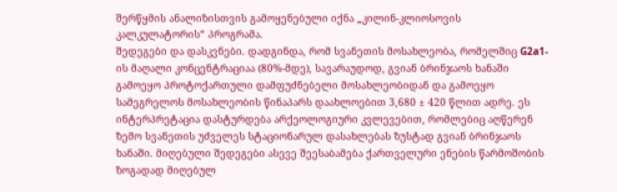შერწყმის ანალიზისთვის გამოყენებული იქნა „კილინ-კლიოსოვის კალკულატორის“ პროგრამა.
შედეგები და დასკვნები. დადგინდა, რომ სვანეთის მოსახლეობა, რომელშიც G2a1-ის მაღალი კონცენტრაციაა (80%-მდე), სავარაუდოდ, გვიან ბრინჯაოს ხანაში გამოეყო პროტოქართული დამფუძნებელი მოსახლეობიდან და გამოეყო სამეგრელოს მოსახლეობის წინაპარს დაახლოებით 3,680 ± 420 წლით ადრე. ეს ინტერპრეტაცია დასტურდება არქეოლოგიური კვლევებით, რომლებიც აღწერენ ზემო სვანეთის უძველეს სტაციონარულ დასახლებას ზუსტად გვიან ბრინჯაოს ხანაში. მიღებული შედეგები ასევე შეესაბამება ქართველური ენების წარმოშობის ზოგადად მიღებულ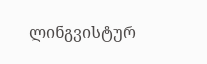ლინგვისტურ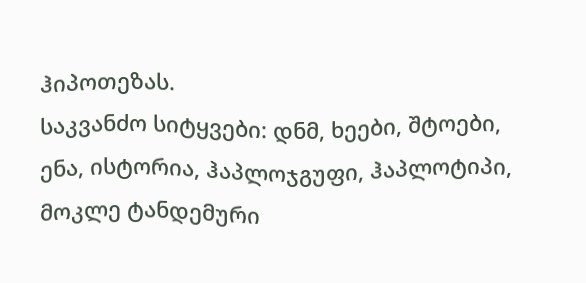ჰიპოთეზას.
საკვანძო სიტყვები: დნმ, ხეები, შტოები, ენა, ისტორია, ჰაპლოჯგუფი, ჰაპლოტიპი, მოკლე ტანდემური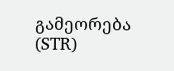გამეორება (STR)